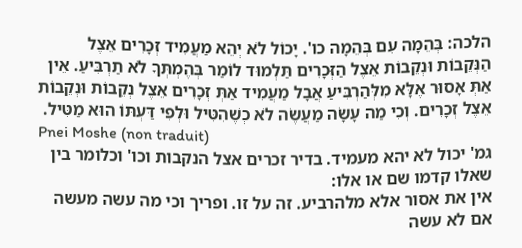הלכה: בְּהֵמָה עִם בְּהֵמָה כו'. יָכוֹל לֹא יְהֵא מַעֲמִיד זְכָרִים אֵצֶל הַנְּקֵבוֹת וּנְקֵבוֹת אֵצֶל הַזְּכָרִים תַּלְמוּד לוֹמַר בְּהֶמְתְּךָ לֹא תַרְבִּיעַ. אֵין אַתְּ אָסוּר אֶלָּא מִלְּהַרְבִּיעַ אֲבָל מַעֲמִיד אַתְּ זְכָרִים אֵצֶל נְקֵבוֹת וּנְקֵבוֹת אֵצֶל זְכָרִים. וְכִי מַה עָשָׂה מַעֲשֶׂה לֹא כְשֶׁהִטִּיל וּלְפִי דַּעְתּוֹ הוּא מַטִּיל.
Pnei Moshe (non traduit)
גמ' יכול לא יהא מעמיד. בדיר זכרים אצל הנקבות וכו' וכלומר בין שאלו קדמו שם או אלו:
אין את אסור אלא מלהרביע. זה על זו. ופריך וכי מה עשה מעשה אם לא עשה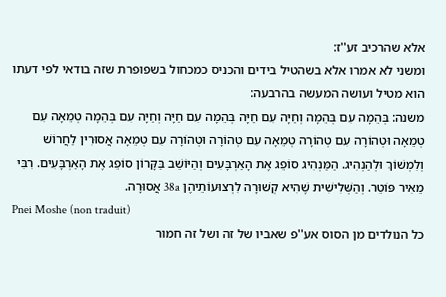אלא שהרכיב זע''ז:
ומשני לא אמרו אלא בשהטיל בידים והכניס כמכחול בשפופרת שזה בודאי לפי דעתו הוא מטיל ועושה המעשה בהרבעה:
משנה: בְּהֵמָה עִם בְּהֵמָה וְחַיָּה עִם חַיָּה בְּהֵמָה עִם חַיָּה וְחַיָּה עִם בְּהֵמָה טְמֵאָה עִם טְמֵאָה וּטְהוֹרָה עִם טְהוֹרָה טְמֵאָה עִם טְהוֹרָה וּטְהוֹרָה עִם טְמֵאָה אֲסוּרִין לַחֲרוֹשׁ וְלִמְשׁוֹךְ וּלְהַנְהִיג. הַמַּנְהִיג סוֹפֵג אֶת הָאַרְבָּעִים וְהַיּוֹשֵׁב בַּקָּרוֹן סוֹפֵג אֶת הָאַרְבָּעִים. רִבִּי מֵאִיר פּוֹטֵר. וְהַשְּׁלִישִׁית שֶׁהִיא קְשׁוּרָה לִרְצוּעוֹתֵיהֶן 38a אֲסוּרָה.
Pnei Moshe (non traduit)
כל הנולדים מן הסוס אע''פ שאביו של זה ושל זה חמור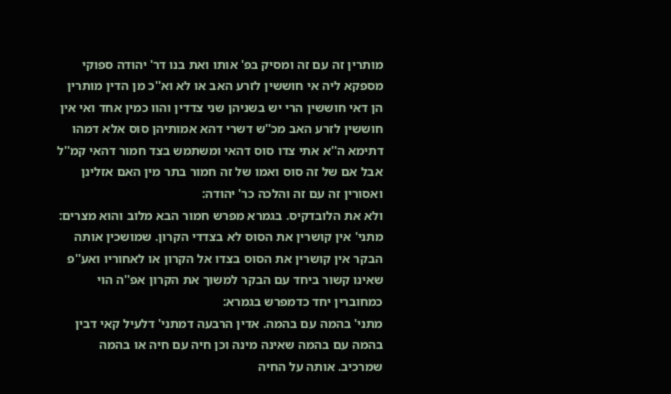מותרין זה עם זה ומסיק בפ' אותו ואת בנו דר' יהודה ספוקי מספקא ליה אי חוששין לזרע האב או לא וא''כ מן הדין מותרין הן דאי חוששין הרי יש בשניהן שני צדדין והוו כמין אחד ואי אין חוששין לזרע האב מכ''ש דשרי דהא אמותיהן סוס אלא דמהו דתימא ה''א אתי צדו סוס דהאי ומשתמש בצד חמור דהאי קמ''ל אבל אם של זה סוס ואמו של זה חמור בתר מין האם אזלינן ואסורין זה עם זה והלכה כר' יהודה:
ולא את הלובדקיס. בגמרא מפרש חמור הבא מלוב והוא מצרים:
מתני' אין קושרין את הסוס לא בצדדי הקרון. שמושכין אותה הבקר אין קושרין את הסוס בצדו אל הקרון או לאחוריו ואע''פ שאינו קשור ביחד עם הבקר למשוך את הקרון אפ''ה הוי כמחוברין יחד כדמפרש בגמרא:
מתני' בהמה עם בהמה. אדין הרבעה דמתני' דלעיל קאי דבין בהמה עם בהמה שאינה מינה וכן חיה עם חיה או בהמה שמרכיב. אותה על החיה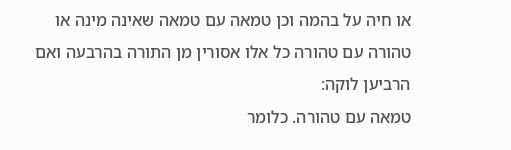או חיה על בהמה וכן טמאה עם טמאה שאינה מינה או טהורה עם טהורה כל אלו אסורין מן התורה בהרבעה ואם הרביען לוקה:
טמאה עם טהורה. כלומר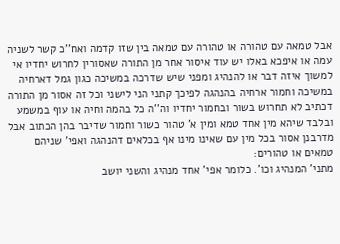אבל טמאה עם טהורה או טהורה עם טמאה בין שזו קדמה ואח''כ קשר לשניה עמה או איפכא באלו יש עוד איסור אחר מן התורה שאסורין לחרוש יחדיו אי למשוך איזה דבר או להנהיג ומפני שיש שדרכה במשיכה כגון גמל דארחיה במשיכה וחמור ארחיה בהנהגה לפיכך קתני הני לישני וכל זה אסור מן התורה דכתיב לא תחרוש בשור ובחמור יחדיו וה''ה כל בהמה וחיה או עוף במשמע ובלבד שיהא מין אחד טמא ומין א' טהור כשור וחמור שדיבר בהן הכתוב אבל מדרבנן אסור בכל מין עם שאינו מינו אף בכלאים דהנהגה ואפי' שניהם טמאים או טהורים:
מתני' המנהיג וכו'. כלומר אפי' אחד מנהיג והשני יושב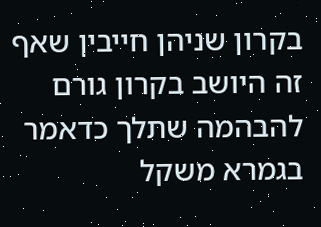בקרון שניהן חייבין שאף זה היושב בקרון גורם להבהמה שתלך כדאמר בגמרא משקל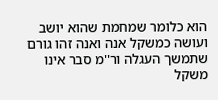הוא כלומר שמחמת שהוא יושב ועושה כמשקל אנה ואנה זהו גורם שתמשך העגלה ור''מ סבר אינו משקל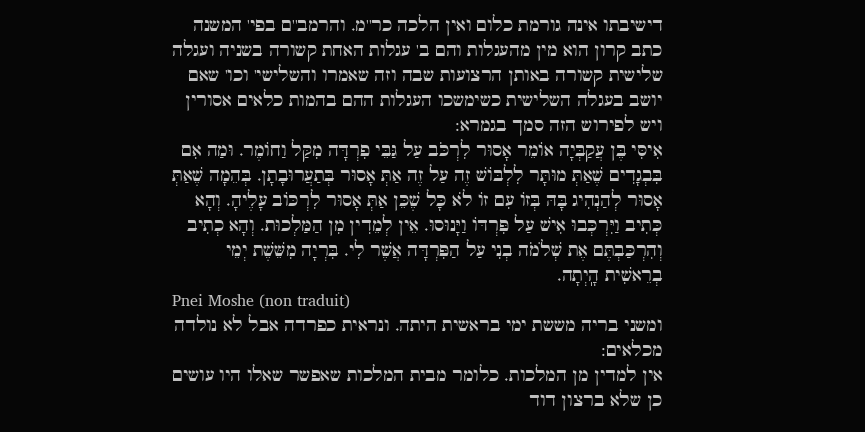דישיבתו אינה גורמת כלום ואין הלכה כר''מ. והרמב''ם בפי' המשנה כתב קרון הוא מין מהעגלות והם ב' עגלות האחת קשורה בשניה ועגלה שלישית קשורה באותן הרצועות שבה וזה שאמרו והשלישי' וכו' שאם יושב בעגלה השלישית כשימשכו העגלות ההם בהמות כלאים אסורין ויש לפירוש הזה סמך בגמרא:
אִיסִּי בֶּן עֲקַבְּיָה אוֹמֵר אָסוּר לִרְכֹּב עַל גַּבֵּי פִרְדָּה מִקַּל וַחוֹמֶר. וּמַה אִם בִּבְגָדִים שֶׁאַתְּ מוּתָּר לִלְבּוֹשׁ זֶה עַל זֶה אַתְּ אָסוּר בְּתַעֲרוּבָתָן. בְּהֵמָה שֶׁאַתְּ אָסוּר לְהַנְהִיג בָּהּ בְּזוֹ עִם זוֹ לֹא כָּל שֶׁכֵּן אַתְּ אָסוּר לִרְכּוֹב עָלֶיהָ. וְהָא כְּתִיב וַיִּרְכְּבוּ אִישׁ עַל פִּרְדּוֹ וַיָּנוּסוּ. אֵין לְמֵדִין מִן הַמַּלְכוּת. וְהָא כְתִיב וְהִרְכַּבְתֶּם אֶת שְׁלֹמֹה בְנִי עַל הַפִּרְדָּה אֲשֶׁר לִי. בִּרְיָה מִשֵּׁשֶׁת יְמֵי בְרֵאשִׁית הָֽיְתָה.
Pnei Moshe (non traduit)
ומשני בריה מששת ימי בראשית היתה. ונראית כפרדה אבל לא נולדה מכלאים:
אין למדין מן המלכות. כלומר מבית המלכות שאפשר שאלו היו עושים כן שלא ברצון דוד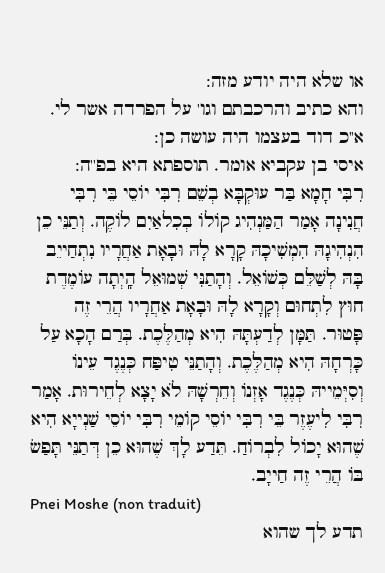או שלא היה יודע מזה:
והא כתיב והרכבתם וגו' על הפרדה אשר לי. א''כ דוד בעצמו היה עושה כן:
איסי בן עקביא אומר. תוספתא היא בפ''ה:
רִבִּי חָמָא בַּר עוּקְבָּא בְשֵׁם רִבִּי יוֹסֵי בֵּי רִבִּי חֲנִינָה אָמַר הַמַּנְהִיג קוֹלוֹ בְכִלאַיִם לוֹקֶה. וְתַנֵּי כֵן הִנְהִיגָהּ הִמְשִׁיכָהּ קָרָא לָהּ וּבָאָת אַחֲרָיו נִתְחַייֵב בָּהּ לְשַׁלֵּם כְּשׁוֹאֵל. וְהָתַנִּי שְׁמוּאֵל הָֽיְתָה עוֹמֶדֶת חוּץ לִתְחוּם וְקָרָא לָהּ וּבָאָת אַחֲרָיו הֲרֵי זֶה פָּטוּר. תַּמָּן לְדַעְתָּהּ הִיא מְהַלֶּכֶת. בְּרַם הָכָא עַל כָּרְחָהּ הִיא מְהַלֶּכֶת. וְהָתַנֵּי טִיפַּח כְּנֶגֶד עֵינוֹ וְסִיְּמֵייהּ כְּנֶגֶד אָזְנוֹ וְחֵרְשָׁהּ לֹא יָצָא לְחֵירוּת. אָמַר רִבִּי לִיעֶזֶר בֵּי רִבִּי יוֹסֵי קוֹמֵי רִבִּי יוֹסֵי שַׁנְייָא הִיא שֶׁהוּא יָכוֹל לִבְרוֹחַ. תֵּדַע לָךְ שֶׁהוּא כֵן דְּתַנֵּי תָּפַשׂ בּוֹ הֲרֵי זֶה חַייָב.
Pnei Moshe (non traduit)
תדע לך שהוא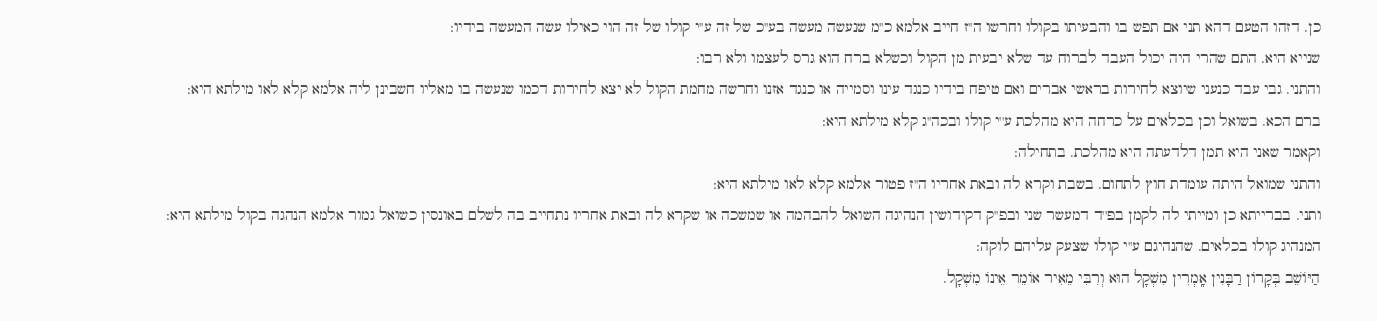כן. דזהו הטעם דהא תני אם תפש בו והבעיתו בקולו וחרשו ה''ז חייב אלמא כ''מ שנעשה מעשה בע''כ של זה ע''י קולו של זה הוי כאילו עשה המעשה בידיו:
שנייא היא. התם שהרי היה יכול העבד לברוח עד שלא יבעית מן הקול וכשלא ברח הוא גרס לעצמו ולא רבו:
והתני. גבי עבד כנעני שיוצא לחירות בראשי אברים ואם טיפח בידיו כנגד עינו וסמייה או כנגד אזנו וחרשה מחמת הקול לא יצא לחירות דכמו שנעשה בו מאליו חשבינן ליה אלמא קלא לאו מילתא היא:
ברם הכא. בשואל וכן בכלאים על כרחה היא מהלכת ע''י קולו ובכה''ג קלא מילתא היא:
וקאמר שאני היא תמן דלדעתה היא מהלכת. בתחילה:
והתני שמואל היתה עומדת חוץ לתחום. בשבת וקרא לה ובאת אחריו ה''ז פטור אלמא קלא לאו מילתא היא:
ותני. בברייתא כן ומייתי לה לקמן בפ''ד דמעשר שני ובפ''ק דקידושין הנהיגה השואל להבהמה או שמשכה או שקרא לה ובאת אחריו נתחייב בה לשלם באונסין כשואל גמור אלמא הנהגה בקול מילתא היא:
המנהיג קולו בכלאים. שהנהיגם ע''י קולו שצעק עליהם לוקה:
הַיּוֹשֵׁב בְּקָרוֹן רַבָּנִין אָֽמְרִין מִשְׁקָל הוּא וְרִבִּי מֵאִיר אוֹמֵר אֵינוֹ מִשְׁקָל.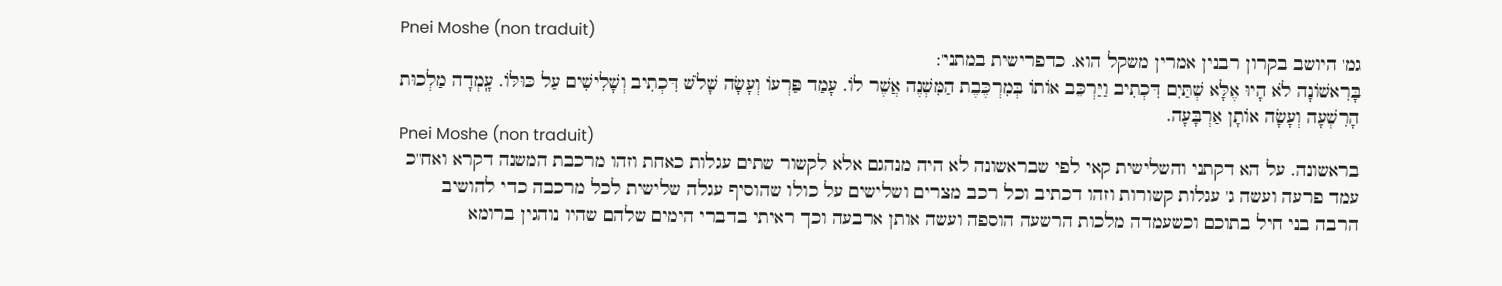Pnei Moshe (non traduit)
גמ' היושב בקרון רבנין אמרין משקל הוא. כדפרישית במתני':
בָּרִאשׁוֹנָה לֹא הָיוּ אֶלָּא שְׁתַּיִם דִּכְתִיב וַיַּרְכֵּב אוֹתוֹ בְּמִרְכֶּבֶת הַמִּשְׁנֶה אֲשֶׁר לוֹ. עָמַד פַּרְעוֹ וְעָשָׂה שָׁלֹשׁ דִּכְתִיב וְשָׁלִישִׁים עַל כּוּלּוֹ. עָֽמְדָה מַלְכוּת הָרִשְׁעָה וְעָשָׂה אוֹתָן אַרְבָּעָה.
Pnei Moshe (non traduit)
בראשונה. על הא דקתני והשלישית קאי לפי שבראשונה לא היה מנהגם אלא לקשור שתים עגלות כאחת וזהו מרכבת המשנה דקרא ואח''כ עמד פרעה ועשה ג' עגלות קשורות וזהו דכתיב וכל רכב מצרים ושלישים על כולו שהוסיף עגלה שלישית לכל מרכבה כדי להושיב הרבה בני חיל בתוכם וכשעמדה מלכות הרשעה הוספה ועשה אותן ארבעה וכך ראיתי בדברי הימים שלהם שהיו נוהגין ברומא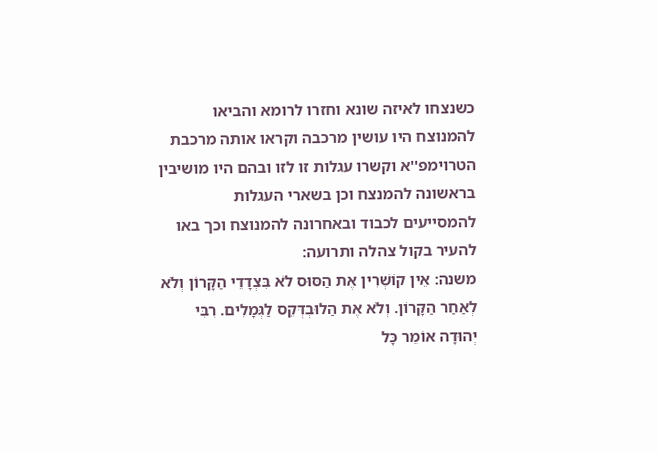כשנצחו לאיזה שונא וחזרו לרומא והביאו להמנוצח היו עושין מרכבה וקראו אותה מרכבת הטרוימפ''א וקשרו עגלות זו לזו ובהם היו מושיבין בראשונה להמנצח וכן בשארי העגלות להמסייעים לכבוד ובאחרונה להמנוצח וכך באו להעיר בקול צהלה ותרועה:
משנה: אֵין קוֹשְׁרִין אֶת הַסּוּס לֹא בִּצְדָדֵי הַקָּרוֹן וְלֹא לְאַחַר הַקָּרוֹן. וְלֹא אֶת הַלוּבְדְּקֵס לַגְּמָלִים. רִבִּי יְהוּדָה אוֹמֵר כָּל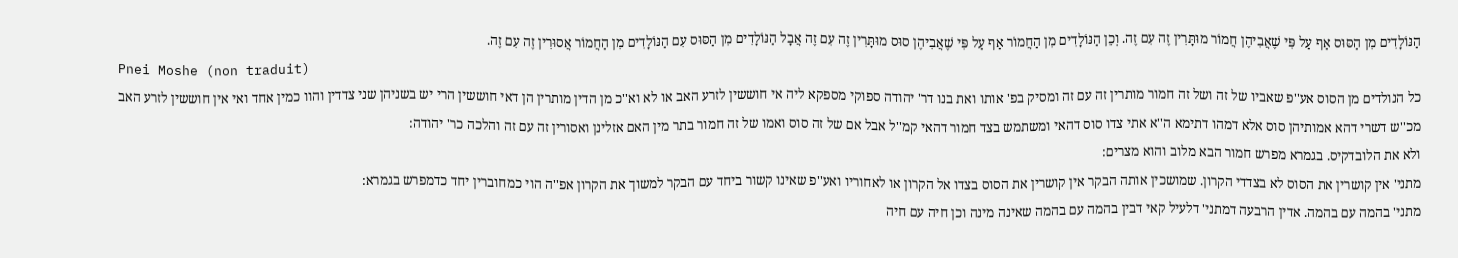הַנּוֹלָדִים מִן הַסּוּס אַף עַל פִּי שֶׁאֲבִיהֶן חֲמוֹר מוּתָּרִין זֶה עִם זֶה. וְכֵן הַנּוֹלָדִים מִן הַחֲמוֹר אַף עַל פִּי שֶׁאֲבִיהֶן סוּס מוּתָּרִין זֶה עִם זֶה אֲבָל הַנּוֹלָדִים מִן הַסּוּס עִם הַנּוֹלָדִים מִן הַחֲמוֹר אֲסוּרִין זֶה עִם זֶה.
Pnei Moshe (non traduit)
כל הנולדים מן הסוס אע''פ שאביו של זה ושל זה חמור מותרין זה עם זה ומסיק בפ' אותו ואת בנו דר' יהודה ספוקי מספקא ליה אי חוששין לזרע האב או לא וא''כ מן הדין מותרין הן דאי חוששין הרי יש בשניהן שני צדדין והוו כמין אחד ואי אין חוששין לזרע האב מכ''ש דשרי דהא אמותיהן סוס אלא דמהו דתימא ה''א אתי צדו סוס דהאי ומשתמש בצד חמור דהאי קמ''ל אבל אם של זה סוס ואמו של זה חמור בתר מין האם אזלינן ואסורין זה עם זה והלכה כר' יהודה:
ולא את הלובדקיס. בגמרא מפרש חמור הבא מלוב והוא מצרים:
מתני' אין קושרין את הסוס לא בצדדי הקרון. שמושכין אותה הבקר אין קושרין את הסוס בצדו אל הקרון או לאחוריו ואע''פ שאינו קשור ביחד עם הבקר למשוך את הקרון אפ''ה הוי כמחוברין יחד כדמפרש בגמרא:
מתני' בהמה עם בהמה. אדין הרבעה דמתני' דלעיל קאי דבין בהמה עם בהמה שאינה מינה וכן חיה עם חיה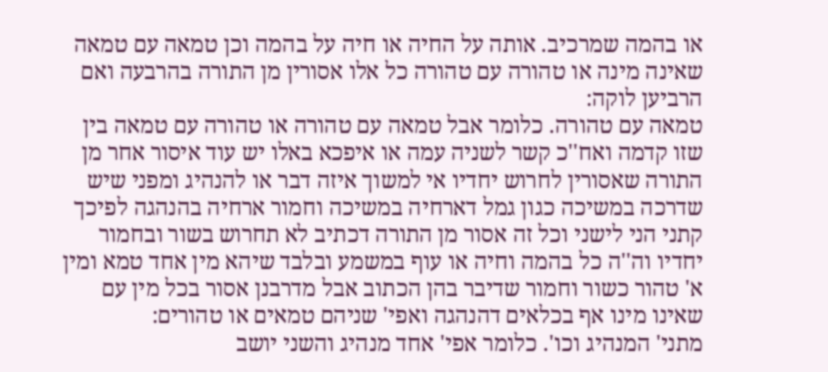או בהמה שמרכיב. אותה על החיה או חיה על בהמה וכן טמאה עם טמאה שאינה מינה או טהורה עם טהורה כל אלו אסורין מן התורה בהרבעה ואם הרביען לוקה:
טמאה עם טהורה. כלומר אבל טמאה עם טהורה או טהורה עם טמאה בין שזו קדמה ואח''כ קשר לשניה עמה או איפכא באלו יש עוד איסור אחר מן התורה שאסורין לחרוש יחדיו אי למשוך איזה דבר או להנהיג ומפני שיש שדרכה במשיכה כגון גמל דארחיה במשיכה וחמור ארחיה בהנהגה לפיכך קתני הני לישני וכל זה אסור מן התורה דכתיב לא תחרוש בשור ובחמור יחדיו וה''ה כל בהמה וחיה או עוף במשמע ובלבד שיהא מין אחד טמא ומין א' טהור כשור וחמור שדיבר בהן הכתוב אבל מדרבנן אסור בכל מין עם שאינו מינו אף בכלאים דהנהגה ואפי' שניהם טמאים או טהורים:
מתני' המנהיג וכו'. כלומר אפי' אחד מנהיג והשני יושב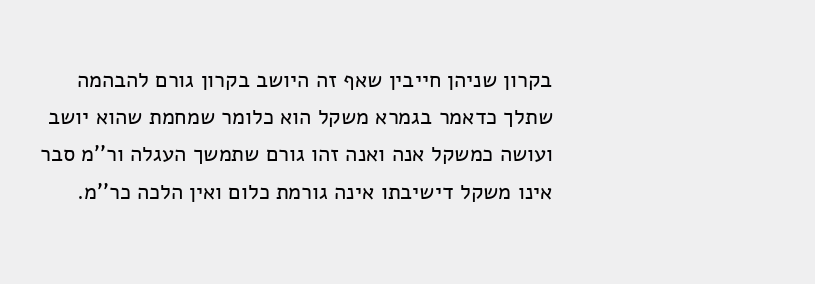בקרון שניהן חייבין שאף זה היושב בקרון גורם להבהמה שתלך כדאמר בגמרא משקל הוא כלומר שמחמת שהוא יושב ועושה כמשקל אנה ואנה זהו גורם שתמשך העגלה ור''מ סבר אינו משקל דישיבתו אינה גורמת כלום ואין הלכה כר''מ.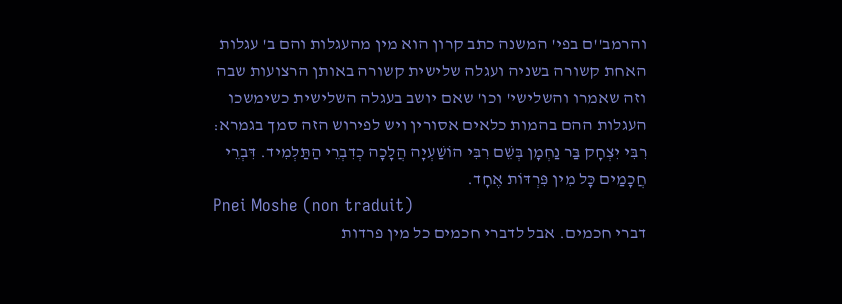והרמב''ם בפי' המשנה כתב קרון הוא מין מהעגלות והם ב' עגלות האחת קשורה בשניה ועגלה שלישית קשורה באותן הרצועות שבה וזה שאמרו והשלישי' וכו' שאם יושב בעגלה השלישית כשימשכו העגלות ההם בהמות כלאים אסורין ויש לפירוש הזה סמך בגמרא:
רִבִּי יִצְחָק בַּר נַחְמָן בְּשֵׁם רִבִּי הוֹשַׁעְיָה הֲלָכָה כְדִבְרֵי הַתַּלְמִיד. דִּבְרֵי חֲכָמַים כָּל מִין פִּרְדּוֹת אֶחָד.
Pnei Moshe (non traduit)
דברי חכמים. אבל לדברי חכמים כל מין פרדות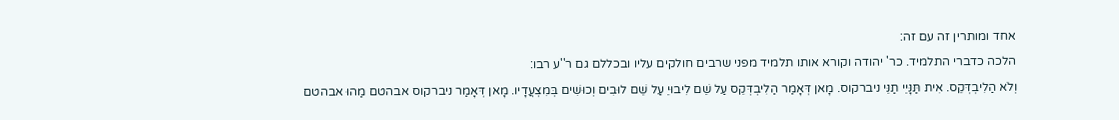אחד ומותרין זה עם זה:
הלכה כדברי התלמיד. כר' יהודה וקורא אותו תלמיד מפני שרבים חולקים עליו ובכללם גם ר''ע רבו:
וְלֹא הַלִיבְדְּקֵס. אִית תַּנָּיֵי תַנֵּי ניברקוס. מָאן דְּאָמַר הַלִיבְדְּקֵס עַל שֵׁם לִיבוּיֵ עַל שֵׁם לוּבִים וְכוּשִׁים בְּמִצְעֲדָיו. מָאן דְּאָמַר ניברקוס אבהטם מַהוּ אבהטם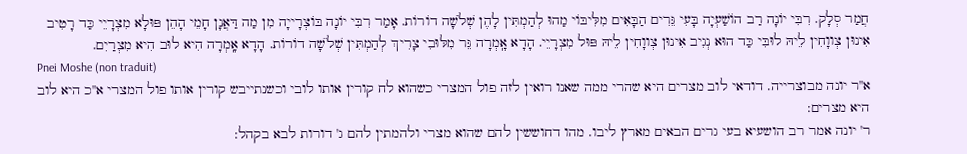חֲמַר סְלָק. רִבִּי יוֹנָה רַב הוֹשַׁעְיָה בָּעִי גֵּרִים הַבָּאִים מִלִּיבּוֹי מַהוּ לְהַמְתִּין לָהֶן שְׁלֹשָׁה דוֹרוֹת. אָמַר רִבִּי יוֹנָה בּוֹצְרָייָה מִן מַה דַּאֲנָן חָמֵי הָהֵן פּוּלָא מִצְרָיֵי כַּד רָטִיב אִינוּן צְווָחִין לֵיהּ לוּבִּי כַּד הוּא נְגִיב אִינוּן צְווָחִין לֵיהּ פּוּל מִצְרָיֵי. הָדָא אָֽמְרָה גֵּר מִלּוּבִי צָרִיךְ לְהַמְתִּין שְׁלֹשָׁה דוֹרוֹת. הָדָא אָֽמְרָה הִיא לוּב הִיא מִצְרַיִם.
Pnei Moshe (non traduit)
א''ר יונה מבוצרייה. דודאי לוב מצרים היא שהרי ממה שאנו רואין לזה פול המצרי כשהוא לח קורין אותו לובי וכשנתייבש קורין אותו פול המצרי א''כ היא לוב היא מצרים:
ר' יונה אמר רב הושעיא בעי גרים הבאים מארץ ליבו. מהו דחוששין להם שהוא מצרי ולהמתין להם ג' דורות לבא בקהל: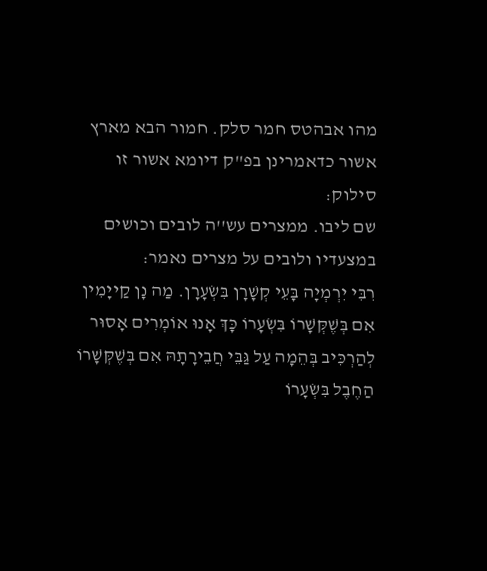מהו אבהטס חמר סלק. חמור הבא מארץ אשור כדאמרינן בפ''ק דיומא אשור זו סילוק:
שם ליבו. ממצרים עש''ה לובים וכושים במצעדיו ולובים על מצרים נאמר:
רִבִּי יִרְמְיָה בָּעֵי קְשָׁרָן בִּשְׂעָרָן. מַה נָן קַייָמִין אִם בְּשֶׁקְּשָׁרוֹ בִּשְׂעָרוֹ כָּךְ אָנוּ אוֹמְרִים אָסוּר לְהַרְכִּיב בְּהֵמָה עַל גַּבֵּי חֲבֵירָתָהּ אִם בְּשֶׁקְּשָׁרוֹ הַחֶבֶל בִּשְׂעָרוֹ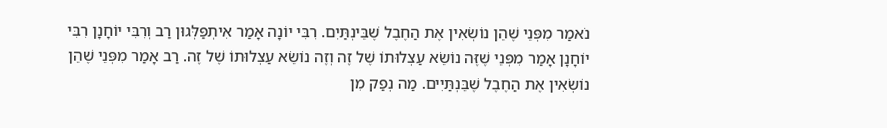נֹאמַר מִפְּנֵי שֶׁהֵן נוֹשְׂאִין אֶת הַחֶבֶל שֶׁבֵּינְתַּיִם. רִבִּי יוֹנָה אָמַר אִיתְפַּלְּגוּן רַב וְרִבִּי יוֹחָנָן רִבִּי יוֹחָנָן אָמַר מִפְּנֵי שֶׁזֶּה נוֹשֵׂא עַצְלוּתוֹ שֶׁל זֶה וְזֶה נוֹשֵׂא עַצְלוּתוֹ שֶׁל זֶה. רַב אָמַר מִפְּנֵי שֶׁהֵן נוֹשְׂאִין אֶת הַחֶבֶל שֶׁבֵּנְתַּיִים. מַה נְפַק מִן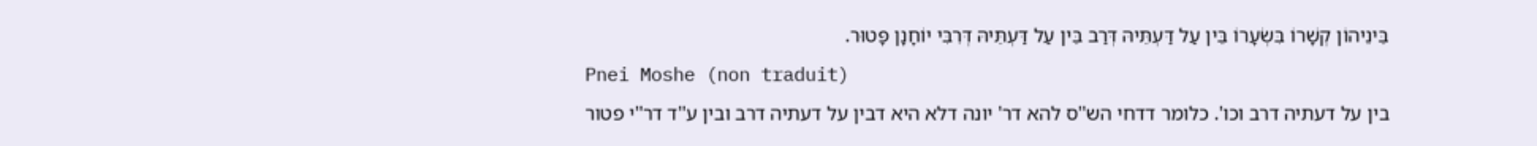בֵּינֵיהוֹן קְשָׁרוֹ בִּשְׂעָרוֹ בֵּין עַל דַּעְתֵּיהּ דְּרַב בֵּין עַל דַּעְתֵּיהּ דְּרִבִּי יוֹחָנָן פָּטוּר.
Pnei Moshe (non traduit)
בין על דעתיה דרב וכו'. כלומר דדחי הש''ס להא דר' יונה דלא היא דבין על דעתיה דרב ובין ע''ד דר''י פטור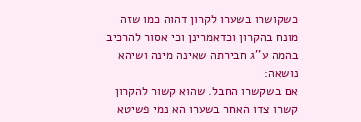כשקושרו בשערו לקרון דהוה כמו שזה מונח בהקרון וכדאמרינן וכי אסור להרכיב בהמה ע''ג חבירתה שאינה מינה ושיהא נושאה:
אם בשקשרו החבל. שהוא קשור להקרון קשרו צדו האחר בשערו הא נמי פשיטא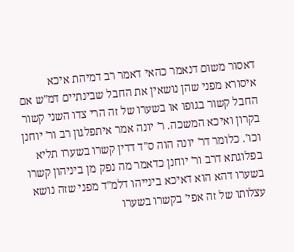דאסור משום דנאמר כהאי דאמר רב דמיהת איכא איסורא מפני שהן נושאין את החבל שבינתיים דמ''ש אם החבל קשור בגופו או בשערו של זה הרי צדו השני קשור בקרון ואיכא המשכה. ר' יונה אמר איתפלגון רב ור' יוחנן וכו'. כלומר דר' יונה הוה ס''ד דדין קשרו בשערו תליא בפלוגתא דרב ור' יוחנן כדאמר מה נפק מן ביניהון קשרו בשערו דהא הוא דאיכא בינייהו דלמ''ד מפני שזה נושא עצלותו של זה אפי' בקשרו בשערו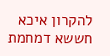להקרון איכא חששא דמחמת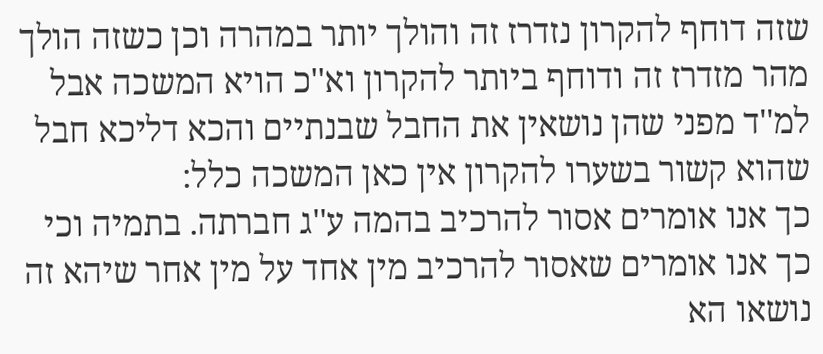שזה דוחף להקרון נזדרז זה והולך יותר במהרה וכן כשזה הולך מהר מזדרז זה ודוחף ביותר להקרון וא''כ הויא המשכה אבל למ''ד מפני שהן נושאין את החבל שבנתיים והכא דליכא חבל שהוא קשור בשערו להקרון אין כאן המשכה כלל:
כך אנו אומרים אסור להרכיב בהמה ע''ג חברתה. בתמיה וכי כך אנו אומרים שאסור להרכיב מין אחד על מין אחר שיהא זה נושאו הא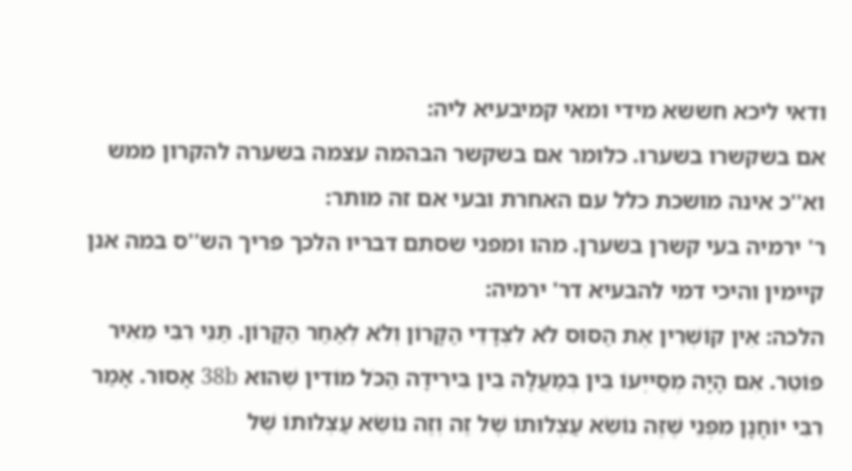ודאי ליכא חששא מידי ומאי קמיבעיא ליה:
אם בשקשרו בשערו. כלומר אם בשקשר הבהמה עצמה בשערה להקרון ממש וא''כ אינה מושכת כלל עם האחרת ובעי אם זה מותר:
ר' ירמיה בעי קשרן בשערן. מהו ומפני שסתם דבריו הלכך פריך הש''ס במה אנן קיימין והיכי דמי להבעיא דר' ירמיה:
הלכה: אֵין קוֹשְׁרִין אֶת הַסּוּס לֹא לִצְדָדֵי הַקָּרוֹן וְלֹא לְאַחַר הַקָּרוֹן. תַּנֵּי רִבִּי מֵאִיר פּוֹטֵר. אִם הָיָה מְסַייְעוֹ בֵּין בְּמַעֲלָה בֵין בִּירִידָה הַכֹּל מוֹדִין שֶׁהוּא 38b אָסוּר. אָמַר רִבִּי יוֹחָנָן מִפְּנֵי שֶׁזֶּה נוֹשֵׂא עַצְלוּתוֹ שֶׁל זֶה וְזֶה נוֹשֵׂא עַצְלוּתוֹ שֶׁל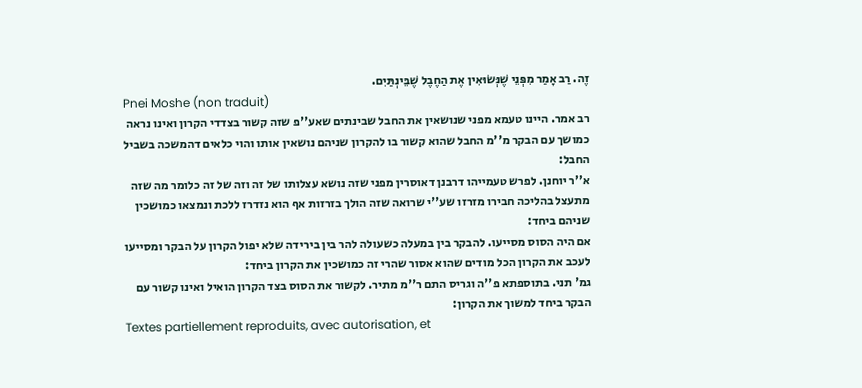זֶה. רַב אָמַר מִפְּנֵי שֶׁנְּשׂוּאִין אֶת הַחֶבֶל שֶׁבֵּינְתַּיִם.
Pnei Moshe (non traduit)
רב אמר. היינו טעמא מפני שנושאין את החבל שבינתים שאע''פ שזה קשור בצדדי הקרון ואינו נראה כמושך עם הבקר מ''מ החבל שהוא קשור בו להקרון שניהם נושאין אותו והוי כלאים דהמשכה בשביל החבל:
א''ר יוחנן. לפרש טעמייהו דרבנן דאוסרין מפני שזה נושא עצלותו של זה וזה של זה כלומר מה שזה מתעצל בהליכה חבירו מזרזו שע''י שרואה שזה הולך בזרזות אף הוא נזדרז ללכת ונמצאו כמושכין שניהם ביחד:
אם היה הסוס מסייעו. להבקר בין במעלה כשעולה להר בין בירידה שלא יפול הקרון על הבקר ומסייעו לעכב את הקרון הכל מודים שהוא אסור שהרי זה כמושכין את הקרון ביחד:
גמ' תני. בתוספתא פ''ה וגריס התם ר''מ מתיר. לקשור את הסוס בצד הקרון הואיל ואינו קשור עם הבקר ביחד למשוך את הקרון:
Textes partiellement reproduits, avec autorisation, et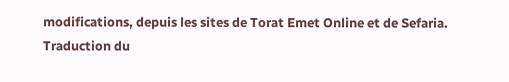modifications, depuis les sites de Torat Emet Online et de Sefaria.
Traduction du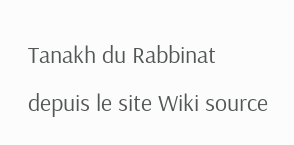Tanakh du Rabbinat depuis le site Wiki source